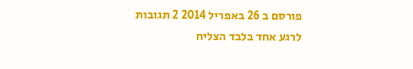פורסם ב 26 באפריל 2014 2 תגובות
לרגע אחד בלבד הצליח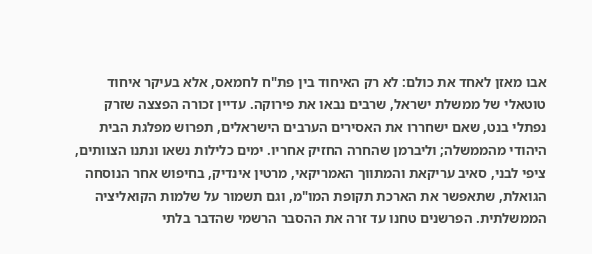אבו מאזן לאחד את כולם: לא רק האיחוד בין פת"ח לחמאס, אלא בעיקר איחוד טוטאלי של ממשלת ישראל, שרבים נבאו את פירוקה. עדיין זכורה הפצצה שזרק נפתלי בנט, שאם ישחררו את האסירים הערבים הישראלים, תפרוש מפלגת הבית היהודי מהממשלה; וליברמן שהחרה החזיק אחריו. ימים כלילות נשאו ונתנו הצוותים, ציפי לבני, סאיב עריקאת והמתווך האמריקאי, מרטין אינדיק, בחיפוש אחר הנוסחה הגואלת, שתאפשר את הארכת תקופת המו"מ, וגם תשמור על שלמות הקואליציה הממשלתית. הפרשנים טחנו עד זרה את ההסבר הרשמי שהדבר בלתי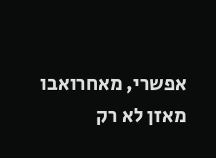אפשרי, מאחרואבו מאזן לא רק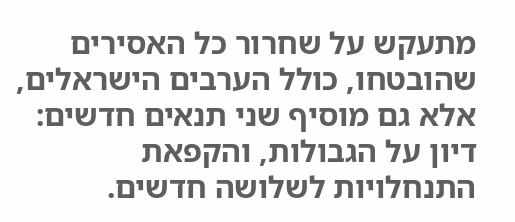מתעקש על שחרור כל האסירים שהובטחו, כולל הערבים הישראלים, אלא גם מוסיף שני תנאים חדשים: דיון על הגבולות, והקפאת התנחלויות לשלושה חדשים.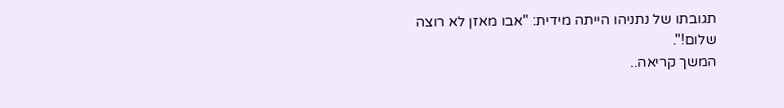תגובתו של נתניהו הייתה מידית: "אבו מאזן לא רוצה שלום!".
המשך קריאה..